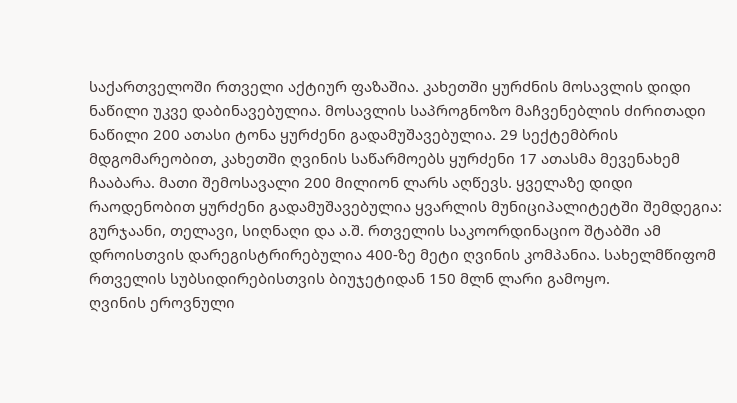საქართველოში რთველი აქტიურ ფაზაშია. კახეთში ყურძნის მოსავლის დიდი ნაწილი უკვე დაბინავებულია. მოსავლის საპროგნოზო მაჩვენებლის ძირითადი ნაწილი 200 ათასი ტონა ყურძენი გადამუშავებულია. 29 სექტემბრის მდგომარეობით, კახეთში ღვინის საწარმოებს ყურძენი 17 ათასმა მევენახემ ჩააბარა. მათი შემოსავალი 200 მილიონ ლარს აღწევს. ყველაზე დიდი რაოდენობით ყურძენი გადამუშავებულია ყვარლის მუნიციპალიტეტში შემდეგია: გურჯაანი, თელავი, სიღნაღი და ა.შ. რთველის საკოორდინაციო შტაბში ამ დროისთვის დარეგისტრირებულია 400-ზე მეტი ღვინის კომპანია. სახელმწიფომ რთველის სუბსიდირებისთვის ბიუჯეტიდან 150 მლნ ლარი გამოყო.
ღვინის ეროვნული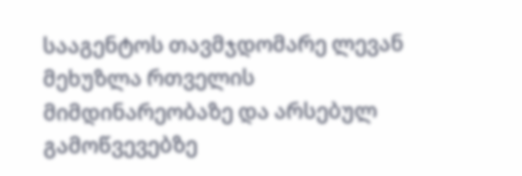სააგენტოს თავმჯდომარე ლევან მეხუზლა რთველის მიმდინარეობაზე და არსებულ გამოწვევებზე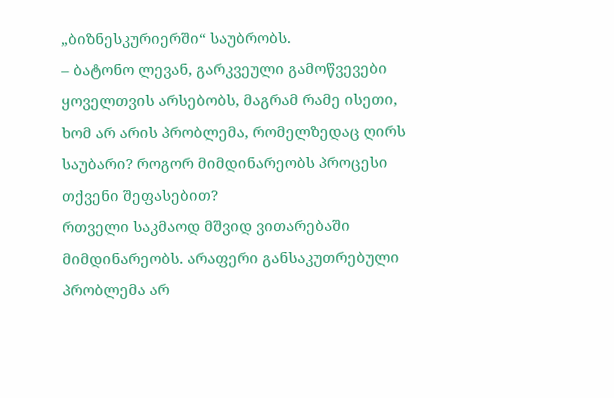„ბიზნესკურიერში“ საუბრობს.
– ბატონო ლევან, გარკვეული გამოწვევები ყოველთვის არსებობს, მაგრამ რამე ისეთი, ხომ არ არის პრობლემა, რომელზედაც ღირს საუბარი? როგორ მიმდინარეობს პროცესი თქვენი შეფასებით?
რთველი საკმაოდ მშვიდ ვითარებაში მიმდინარეობს. არაფერი განსაკუთრებული პრობლემა არ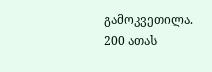გამოკვეთილა. 200 ათას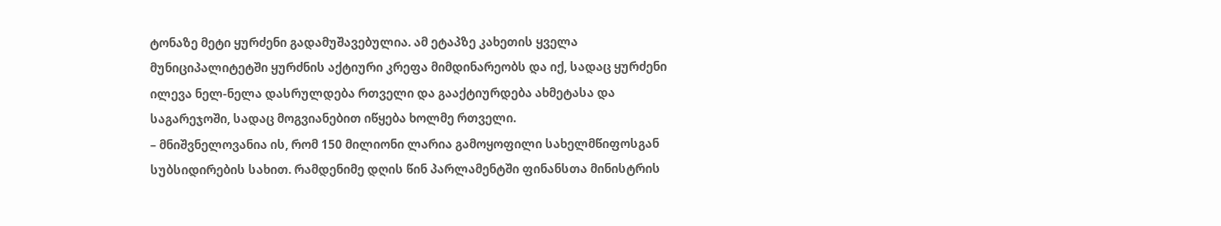ტონაზე მეტი ყურძენი გადამუშავებულია. ამ ეტაპზე კახეთის ყველა მუნიციპალიტეტში ყურძნის აქტიური კრეფა მიმდინარეობს და იქ, სადაც ყურძენი ილევა ნელ-ნელა დასრულდება რთველი და გააქტიურდება ახმეტასა და საგარეჯოში, სადაც მოგვიანებით იწყება ხოლმე რთველი.
– მნიშვნელოვანია ის, რომ 150 მილიონი ლარია გამოყოფილი სახელმწიფოსგან სუბსიდირების სახით. რამდენიმე დღის წინ პარლამენტში ფინანსთა მინისტრის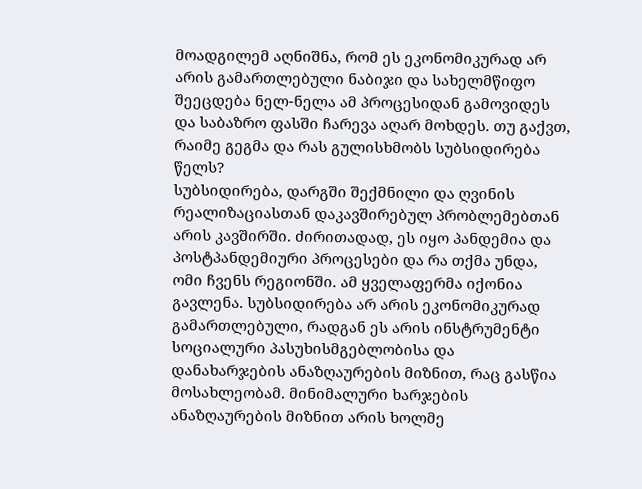მოადგილემ აღნიშნა, რომ ეს ეკონომიკურად არ არის გამართლებული ნაბიჯი და სახელმწიფო შეეცდება ნელ-ნელა ამ პროცესიდან გამოვიდეს და საბაზრო ფასში ჩარევა აღარ მოხდეს. თუ გაქვთ, რაიმე გეგმა და რას გულისხმობს სუბსიდირება წელს?
სუბსიდირება, დარგში შექმნილი და ღვინის რეალიზაციასთან დაკავშირებულ პრობლემებთან არის კავშირში. ძირითადად, ეს იყო პანდემია და პოსტპანდემიური პროცესები და რა თქმა უნდა, ომი ჩვენს რეგიონში. ამ ყველაფერმა იქონია გავლენა. სუბსიდირება არ არის ეკონომიკურად გამართლებული, რადგან ეს არის ინსტრუმენტი სოციალური პასუხისმგებლობისა და დანახარჯების ანაზღაურების მიზნით, რაც გასწია მოსახლეობამ. მინიმალური ხარჯების ანაზღაურების მიზნით არის ხოლმე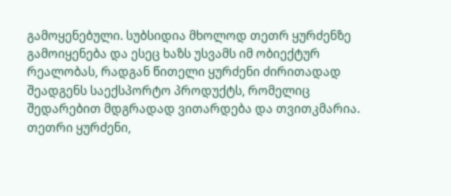გამოყენებული. სუბსიდია მხოლოდ თეთრ ყურძენზე გამოიყენება და ესეც ხაზს უსვამს იმ ობიექტურ რეალობას, რადგან წითელი ყურძენი ძირითადად შეადგენს საექსპორტო პროდუქტს, რომელიც შედარებით მდგრადად ვითარდება და თვითკმარია. თეთრი ყურძენი,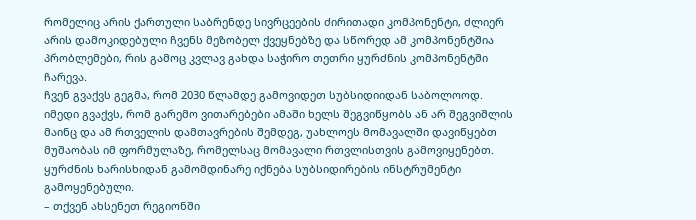რომელიც არის ქართული საბრენდე სივრცეების ძირითადი კომპონენტი, ძლიერ არის დამოკიდებული ჩვენს მეზობელ ქვეყნებზე და სწორედ ამ კომპონენტშია პრობლემები, რის გამოც კვლავ გახდა საჭირო თეთრი ყურძნის კომპონენტში ჩარევა.
ჩვენ გვაქვს გეგმა, რომ 2030 წლამდე გამოვიდეთ სუბსიდიიდან საბოლოოდ. იმედი გვაქვს, რომ გარემო ვითარებები ამაში ხელს შეგვიწყობს ან არ შეგვიშლის მაინც და ამ რთველის დამთავრების შემდეგ, უახლოეს მომავალში დავიწყებთ მუშაობას იმ ფორმულაზე, რომელსაც მომავალი რთვლისთვის გამოვიყენებთ. ყურძნის ხარისხიდან გამომდინარე იქნება სუბსიდირების ინსტრუმენტი გამოყენებული.
– თქვენ ახსენეთ რეგიონში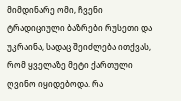მიმდინარე ომი, ჩვენი ტრადიციული ბაზრები რუსეთი და უკრაინა, სადაც შეიძლება ითქვას, რომ ყველაზე მეტი ქართული ღვინო იყიდებოდა. რა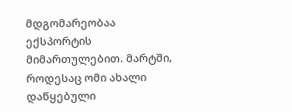მდგომარეობაა ექსპორტის მიმართულებით. მარტში, როდესაც ომი ახალი დაწყებული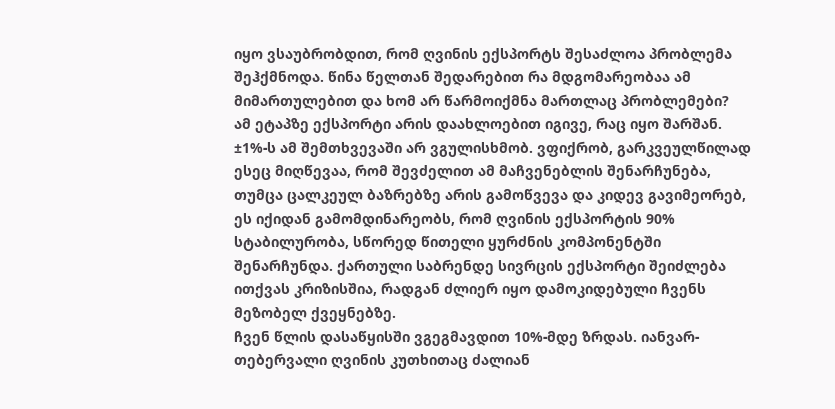იყო ვსაუბრობდით, რომ ღვინის ექსპორტს შესაძლოა პრობლემა შეჰქმნოდა. წინა წელთან შედარებით რა მდგომარეობაა ამ მიმართულებით და ხომ არ წარმოიქმნა მართლაც პრობლემები?
ამ ეტაპზე ექსპორტი არის დაახლოებით იგივე, რაც იყო შარშან. ±1%-ს ამ შემთხვევაში არ ვგულისხმობ. ვფიქრობ, გარკვეულწილად ესეც მიღწევაა, რომ შევძელით ამ მაჩვენებლის შენარჩუნება, თუმცა ცალკეულ ბაზრებზე არის გამოწვევა და კიდევ გავიმეორებ, ეს იქიდან გამომდინარეობს, რომ ღვინის ექსპორტის 90% სტაბილურობა, სწორედ წითელი ყურძნის კომპონენტში შენარჩუნდა. ქართული საბრენდე სივრცის ექსპორტი შეიძლება ითქვას კრიზისშია, რადგან ძლიერ იყო დამოკიდებული ჩვენს მეზობელ ქვეყნებზე.
ჩვენ წლის დასაწყისში ვგეგმავდით 10%-მდე ზრდას. იანვარ-თებერვალი ღვინის კუთხითაც ძალიან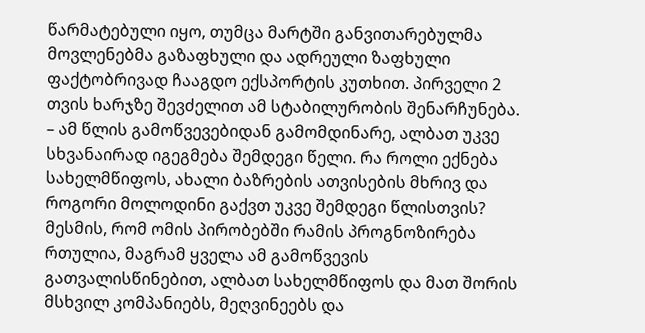წარმატებული იყო, თუმცა მარტში განვითარებულმა მოვლენებმა გაზაფხული და ადრეული ზაფხული ფაქტობრივად ჩააგდო ექსპორტის კუთხით. პირველი 2 თვის ხარჯზე შევძელით ამ სტაბილურობის შენარჩუნება.
– ამ წლის გამოწვევებიდან გამომდინარე, ალბათ უკვე სხვანაირად იგეგმება შემდეგი წელი. რა როლი ექნება სახელმწიფოს, ახალი ბაზრების ათვისების მხრივ და როგორი მოლოდინი გაქვთ უკვე შემდეგი წლისთვის? მესმის, რომ ომის პირობებში რამის პროგნოზირება რთულია, მაგრამ ყველა ამ გამოწვევის გათვალისწინებით, ალბათ სახელმწიფოს და მათ შორის მსხვილ კომპანიებს, მეღვინეებს და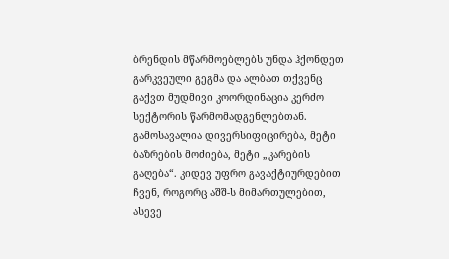ბრენდის მწარმოებლებს უნდა ჰქონდეთ გარკვეული გეგმა და ალბათ თქვენც გაქვთ მუდმივი კოორდინაცია კერძო სექტორის წარმომადგენლებთან.
გამოსავალია დივერსიფიცირება, მეტი ბაზრების მოძიება, მეტი „კარების გაღება“. კიდევ უფრო გავაქტიურდებით ჩვენ, როგორც აშშ-ს მიმართულებით, ასევე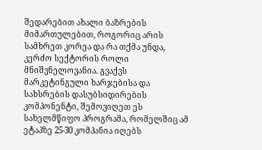შედარებით ახალი ბაზრების მიმართულებით, როგორიც არის სამხრეთ კორეა და რა თქმა უნდა, კერძო სექტორის როლი მნიშვნელოვანია. გვაქვს მარკეტინგული ხარჯებისა და სახსრების დასუბსიდირების კომპონენტი, შემოვიღეთ ეს სახელმწიფო პროგრამა, რომელშიც ამ ეტაპზე 25-30 კომპანია იღებს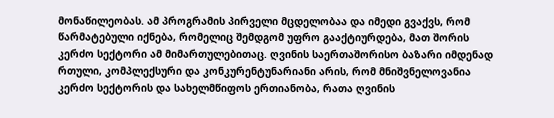მონაწილეობას. ამ პროგრამის პირველი მცდელობაა და იმედი გვაქვს, რომ წარმატებული იქნება, რომელიც შემდგომ უფრო გააქტიურდება, მათ შორის კერძო სექტორი ამ მიმართულებითაც. ღვინის საერთაშორისო ბაზარი იმდენად რთული, კომპლექსური და კონკურენტუნარიანი არის, რომ მნიშვნელოვანია კერძო სექტორის და სახელმწიფოს ერთიანობა, რათა ღვინის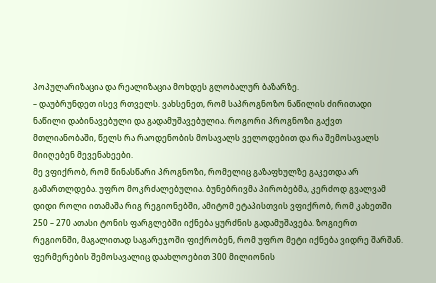პოპულარიზაცია და რეალიზაცია მოხდეს გლობალურ ბაზარზე.
– დაუბრუნდეთ ისევ რთველს. ვახსენეთ, რომ საპროგნოზო ნაწილის ძირითადი ნაწილი დაბინავებული და გადამუშავებულია. როგორი პროგნოზი გაქვთ მთლიანობაში, წელს რა რაოდენობის მოსავალს ველოდებით და რა შემოსავალს მიიღებენ მევენახეები.
მე ვფიქრობ, რომ წინასწარი პროგნოზი, რომელიც გაზაფხულზე გაკეთდა არ გამართლდება. უფრო მოკრძალებულია. ბუნებრივმა პირობებმა, კერძოდ გვალვამ დიდი როლი ითამაშა რიგ რეგიონებში, ამიტომ ეტაპისთვის ვფიქრობ, რომ კახეთში 250 – 270 ათასი ტონის ფარგლებში იქნება ყურძნის გადამუშავება. ზოგიერთ რეგიონში, მაგალითად საგარეჯოში ფიქრობენ, რომ უფრო მეტი იქნება ვიდრე შარშან. ფერმერების შემოსავალიც დაახლოებით 300 მილიონის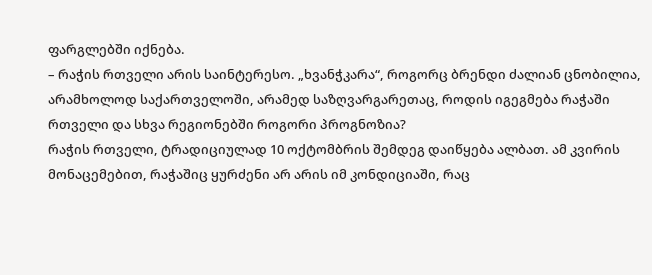ფარგლებში იქნება.
– რაჭის რთველი არის საინტერესო. „ხვანჭკარა“, როგორც ბრენდი ძალიან ცნობილია, არამხოლოდ საქართველოში, არამედ საზღვარგარეთაც, როდის იგეგმება რაჭაში რთველი და სხვა რეგიონებში როგორი პროგნოზია?
რაჭის რთველი, ტრადიციულად 10 ოქტომბრის შემდეგ დაიწყება ალბათ. ამ კვირის მონაცემებით, რაჭაშიც ყურძენი არ არის იმ კონდიციაში, რაც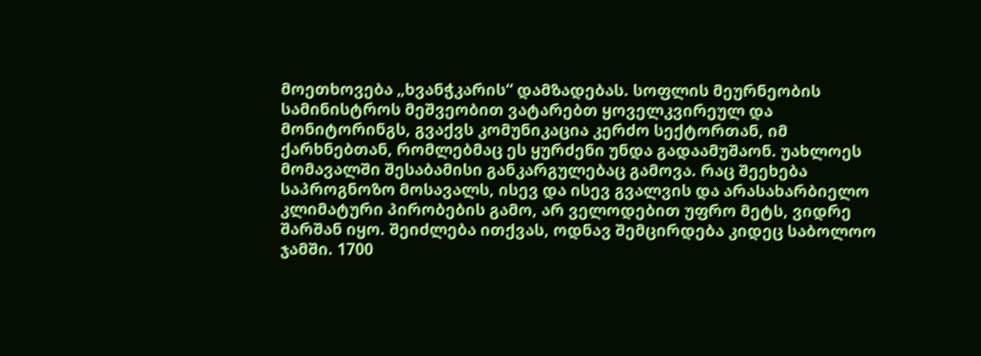მოეთხოვება „ხვანჭკარის“ დამზადებას. სოფლის მეურნეობის სამინისტროს მეშვეობით ვატარებთ ყოველკვირეულ და მონიტორინგს, გვაქვს კომუნიკაცია კერძო სექტორთან, იმ ქარხნებთან, რომლებმაც ეს ყურძენი უნდა გადაამუშაონ. უახლოეს მომავალში შესაბამისი განკარგულებაც გამოვა. რაც შეეხება საპროგნოზო მოსავალს, ისევ და ისევ გვალვის და არასახარბიელო კლიმატური პირობების გამო, არ ველოდებით უფრო მეტს, ვიდრე შარშან იყო. შეიძლება ითქვას, ოდნავ შემცირდება კიდეც საბოლოო ჯამში. 1700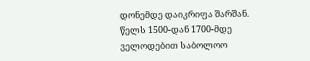დონემდე დაიკრიფა შარშან. წელს 1500-დან 1700-მდე ველოდებით საბოლოო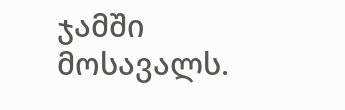ჯამში მოსავალს.